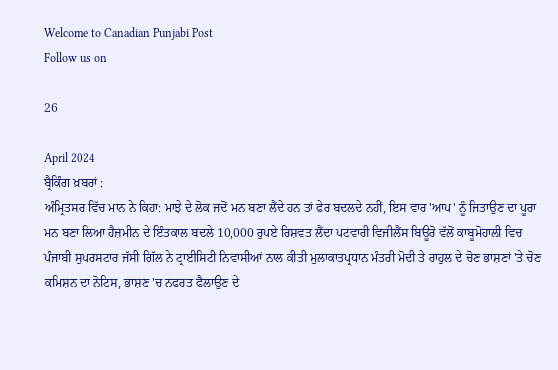Welcome to Canadian Punjabi Post
Follow us on

26

April 2024
ਬ੍ਰੈਕਿੰਗ ਖ਼ਬਰਾਂ :
ਅੰਮ੍ਰਿਤਸਰ ਵਿੱਚ ਮਾਨ ਨੇ ਕਿਹਾ: ਮਾਝੇ ਦੇ ਲੋਕ ਜਦੋਂ ਮਨ ਬਣਾ ਲੈਂਦੇ ਹਨ ਤਾਂ ਫੇਰ ਬਦਲਦੇ ਨਹੀਂ, ਇਸ ਵਾਰ 'ਆਪ' ਨੂੰ ਜਿਤਾਉਣ ਦਾ ਪੂਰਾ ਮਨ ਬਣਾ ਲਿਆ ਹੈਜ਼ਮੀਨ ਦੇ ਇੰਤਕਾਲ ਬਦਲੇ 10,000 ਰੁਪਏ ਰਿਸ਼ਵਤ ਲੈਂਦਾ ਪਟਵਾਰੀ ਵਿਜੀਲੈਂਸ ਬਿਊਰੋ ਵੱਲੋਂ ਕਾਬੂਮੋਹਾਲੀ ਵਿਚ ਪੰਜਾਬੀ ਸੁਪਰਸਟਾਰ ਜੱਸੀ ਗਿੱਲ ਨੇ ਟ੍ਰਾਈਸਿਟੀ ਨਿਵਾਸੀਆਂ ਨਾਲ ਕੀਤੀ ਮੁਲਾਕਾਤਪ੍ਰਧਾਨ ਮੰਤਰੀ ਮੋਦੀ ਤੇ ਰਾਹੁਲ ਦੇ ਚੋਣ ਭਾਸ਼ਣਾਂ 'ਤੇ ਚੋਣ ਕਮਿਸ਼ਨ ਦਾ ਨੋਟਿਸ, ਭਾਸ਼ਣ 'ਚ ਨਫਰਤ ਫੈਲਾਉਣ ਦੇ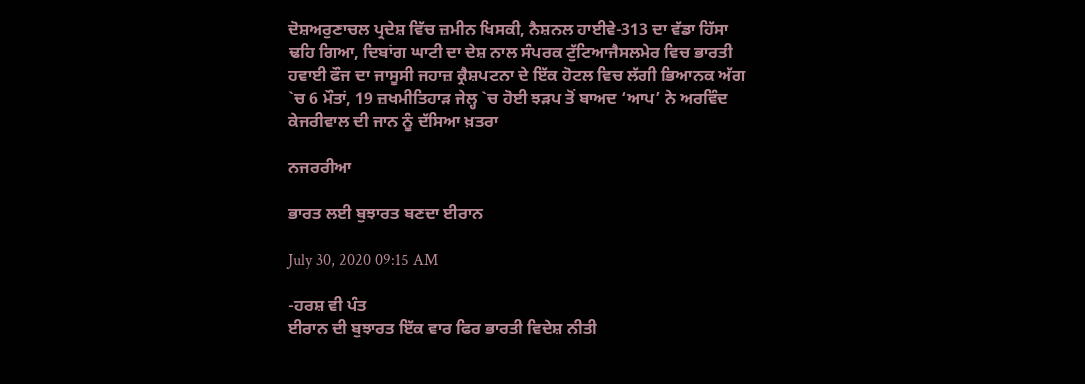ਦੋਸ਼ਅਰੁਣਾਚਲ ਪ੍ਰਦੇਸ਼ ਵਿੱਚ ਜ਼ਮੀਨ ਖਿਸਕੀ, ਨੈਸ਼ਨਲ ਹਾਈਵੇ-313 ਦਾ ਵੱਡਾ ਹਿੱਸਾ ਢਹਿ ਗਿਆ, ਦਿਬਾਂਗ ਘਾਟੀ ਦਾ ਦੇਸ਼ ਨਾਲ ਸੰਪਰਕ ਟੁੱਟਿਆਜੈਸਲਮੇਰ ਵਿਚ ਭਾਰਤੀ ਹਵਾਈ ਫੌਜ ਦਾ ਜਾਸੂਸੀ ਜਹਾਜ਼ ਕ੍ਰੈਸ਼ਪਟਨਾ ਦੇ ਇੱਕ ਹੋਟਲ ਵਿਚ ਲੱਗੀ ਭਿਆਨਕ ਅੱਗ `ਚ 6 ਮੌਤਾਂ, 19 ਜ਼ਖਮੀਤਿਹਾੜ ਜੇਲ੍ਹ `ਚ ਹੋਈ ਝੜਪ ਤੋਂ ਬਾਅਦ ‘ਆਪ’ ਨੇ ਅਰਵਿੰਦ ਕੇਜਰੀਵਾਲ ਦੀ ਜਾਨ ਨੂੰ ਦੱਸਿਆ ਖ਼ਤਰਾ

ਨਜਰਰੀਆ

ਭਾਰਤ ਲਈ ਬੁਝਾਰਤ ਬਣਦਾ ਈਰਾਨ

July 30, 2020 09:15 AM

-ਹਰਸ਼ ਵੀ ਪੰਤ
ਈਰਾਨ ਦੀ ਬੁਝਾਰਤ ਇੱਕ ਵਾਰ ਫਿਰ ਭਾਰਤੀ ਵਿਦੇਸ਼ ਨੀਤੀ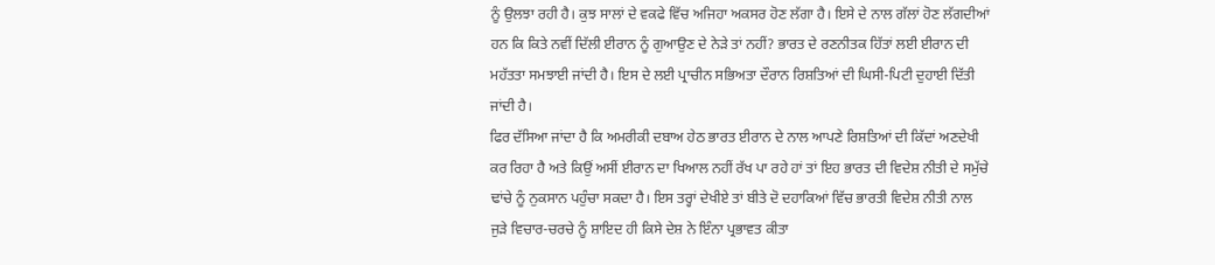ਨੂੰ ਉਲਝਾ ਰਹੀ ਹੈ। ਕੁਝ ਸਾਲਾਂ ਦੇ ਵਕਫੇ ਵਿੱਚ ਅਜਿਹਾ ਅਕਸਰ ਹੋਣ ਲੱਗਾ ਹੈ। ਇਸੇ ਦੇ ਨਾਲ ਗੱਲਾਂ ਹੋਣ ਲੱਗਦੀਆਂ ਹਨ ਕਿ ਕਿਤੇ ਨਵੀਂ ਦਿੱਲੀ ਈਰਾਨ ਨੂੰ ਗੁਆਉਣ ਦੇ ਨੇੜੇ ਤਾਂ ਨਹੀਂ? ਭਾਰਤ ਦੇ ਰਣਨੀਤਕ ਹਿੱਤਾਂ ਲਈ ਈਰਾਨ ਦੀ ਮਹੱਤਤਾ ਸਮਝਾਈ ਜਾਂਦੀ ਹੈ। ਇਸ ਦੇ ਲਈ ਪ੍ਰਾਚੀਨ ਸਭਿਅਤਾ ਦੌਰਾਨ ਰਿਸ਼ਤਿਆਂ ਦੀ ਘਿਸੀ-ਪਿਟੀ ਦੁਹਾਈ ਦਿੱਤੀ ਜਾਂਦੀ ਹੈ।
ਫਿਰ ਦੱਸਿਆ ਜਾਂਦਾ ਹੈ ਕਿ ਅਮਰੀਕੀ ਦਬਾਅ ਹੇਠ ਭਾਰਤ ਈਰਾਨ ਦੇ ਨਾਲ ਆਪਣੇ ਰਿਸ਼ਤਿਆਂ ਦੀ ਕਿੱਦਾਂ ਅਣਦੇਖੀ ਕਰ ਰਿਹਾ ਹੈ ਅਤੇ ਕਿਉਂ ਅਸੀਂ ਈਰਾਨ ਦਾ ਖਿਆਲ ਨਹੀਂ ਰੱਖ ਪਾ ਰਹੇ ਹਾਂ ਤਾਂ ਇਹ ਭਾਰਤ ਦੀ ਵਿਦੇਸ਼ ਨੀਤੀ ਦੇ ਸਮੁੱਚੇ ਢਾਂਚੇ ਨੂੰ ਨੁਕਸਾਨ ਪਹੁੰਚਾ ਸਕਦਾ ਹੈ। ਇਸ ਤਰ੍ਹਾਂ ਦੇਖੀਏ ਤਾਂ ਬੀਤੇ ਦੋ ਦਹਾਕਿਆਂ ਵਿੱਚ ਭਾਰਤੀ ਵਿਦੇਸ਼ ਨੀਤੀ ਨਾਲ ਜੁੜੇ ਵਿਚਾਰ-ਚਰਚੇ ਨੂੰ ਸ਼ਾਇਦ ਹੀ ਕਿਸੇ ਦੇਸ਼ ਨੇ ਇੰਨਾ ਪ੍ਰਭਾਵਤ ਕੀਤਾ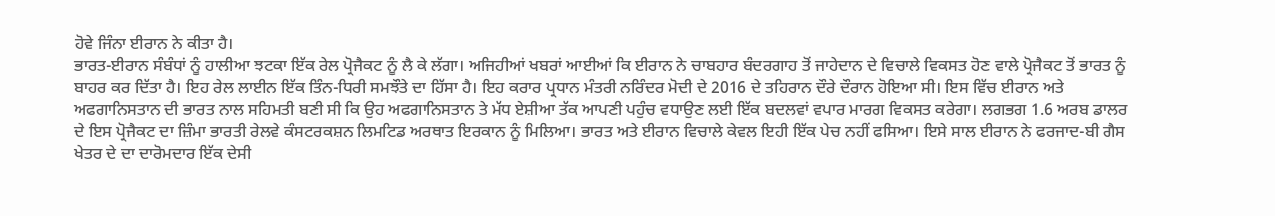ਹੋਵੇ ਜਿੰਨਾ ਈਰਾਨ ਨੇ ਕੀਤਾ ਹੈ।
ਭਾਰਤ-ਈਰਾਨ ਸੰਬੰਧਾਂ ਨੂੰ ਹਾਲੀਆ ਝਟਕਾ ਇੱਕ ਰੇਲ ਪ੍ਰੋਜੈਕਟ ਨੂੰ ਲੈ ਕੇ ਲੱਗਾ। ਅਜਿਹੀਆਂ ਖਬਰਾਂ ਆਈਆਂ ਕਿ ਈਰਾਨ ਨੇ ਚਾਬਹਾਰ ਬੰਦਰਗਾਹ ਤੋਂ ਜਾਹੇਦਾਨ ਦੇ ਵਿਚਾਲੇ ਵਿਕਸਤ ਹੋਣ ਵਾਲੇ ਪ੍ਰੋਜੈਕਟ ਤੋਂ ਭਾਰਤ ਨੂੰ ਬਾਹਰ ਕਰ ਦਿੱਤਾ ਹੈ। ਇਹ ਰੇਲ ਲਾਈਨ ਇੱਕ ਤਿੰਨ-ਧਿਰੀ ਸਮਝੌਤੇ ਦਾ ਹਿੱਸਾ ਹੈ। ਇਹ ਕਰਾਰ ਪ੍ਰਧਾਨ ਮੰਤਰੀ ਨਰਿੰਦਰ ਮੋਦੀ ਦੇ 2016 ਦੇ ਤਹਿਰਾਨ ਦੌਰੇ ਦੌਰਾਨ ਹੋਇਆ ਸੀ। ਇਸ ਵਿੱਚ ਈਰਾਨ ਅਤੇ ਅਫਗਾਨਿਸਤਾਨ ਦੀ ਭਾਰਤ ਨਾਲ ਸਹਿਮਤੀ ਬਣੀ ਸੀ ਕਿ ਉਹ ਅਫਗਾਨਿਸਤਾਨ ਤੇ ਮੱਧ ਏਸ਼ੀਆ ਤੱਕ ਆਪਣੀ ਪਹੁੰਚ ਵਧਾਉਣ ਲਈ ਇੱਕ ਬਦਲਵਾਂ ਵਪਾਰ ਮਾਰਗ ਵਿਕਸਤ ਕਰੇਗਾ। ਲਗਭਗ 1.6 ਅਰਬ ਡਾਲਰ ਦੇ ਇਸ ਪ੍ਰੋਜੈਕਟ ਦਾ ਜ਼ਿੰਮਾ ਭਾਰਤੀ ਰੇਲਵੇ ਕੰਸਟਰਕਸ਼ਨ ਲਿਮਟਿਡ ਅਰਥਾਤ ਇਰਕਾਨ ਨੂੰ ਮਿਲਿਆ। ਭਾਰਤ ਅਤੇ ਈਰਾਨ ਵਿਚਾਲੇ ਕੇਵਲ ਇਹੀ ਇੱਕ ਪੇਚ ਨਹੀਂ ਫਸਿਆ। ਇਸੇ ਸਾਲ ਈਰਾਨ ਨੇ ਫਰਜਾਦ-ਬੀ ਗੈਸ ਖੇਤਰ ਦੇ ਦਾ ਦਾਰੋਮਦਾਰ ਇੱਕ ਦੇਸੀ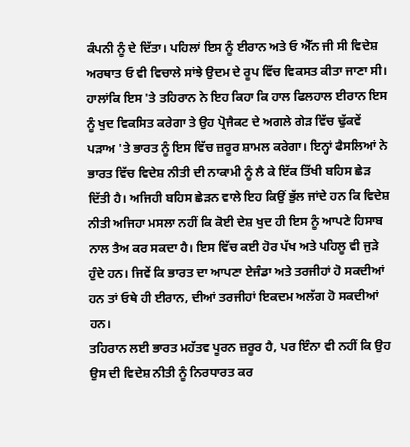ਕੰਪਨੀ ਨੂੰ ਦੇ ਦਿੱਤਾ। ਪਹਿਲਾਂ ਇਸ ਨੂੰ ਈਰਾਨ ਅਤੇ ਓ ਐੱਨ ਜੀ ਸੀ ਵਿਦੇਸ਼ ਅਰਥਾਤ ਓ ਵੀ ਵਿਚਾਲੇ ਸਾਂਝੇ ਉਦਮ ਦੇ ਰੂਪ ਵਿੱਚ ਵਿਕਸਤ ਕੀਤਾ ਜਾਣਾ ਸੀ।
ਹਾਲਾਂਕਿ ਇਸ 'ਤੇ ਤਹਿਰਾਨ ਨੇ ਇਹ ਕਿਹਾ ਕਿ ਹਾਲ ਫਿਲਹਾਲ ਈਰਾਨ ਇਸ ਨੂੰ ਖੁਦ ਵਿਕਸਿਤ ਕਰੇਗਾ ਤੇ ਉਹ ਪ੍ਰੋਜੈਕਟ ਦੇ ਅਗਲੇ ਗੇੜ ਵਿੱਚ ਢੁੱਕਵੇਂ ਪੜਾਅ 'ਤੇ ਭਾਰਤ ਨੂੰ ਇਸ ਵਿੱਚ ਜ਼ਰੂਰ ਸ਼ਾਮਲ ਕਰੇਗਾ। ਇਨ੍ਹਾਂ ਫੈਸਲਿਆਂ ਨੇ ਭਾਰਤ ਵਿੱਚ ਵਿਦੇਸ਼ ਨੀਤੀ ਦੀ ਨਾਕਾਮੀ ਨੂੰ ਲੈ ਕੇ ਇੱਕ ਤਿੱਖੀ ਬਹਿਸ ਛੇੜ ਦਿੱਤੀ ਹੈ। ਅਜਿਹੀ ਬਹਿਸ ਛੇੜਨ ਵਾਲੇ ਇਹ ਕਿਉਂ ਭੁੱਲ ਜਾਂਦੇ ਹਨ ਕਿ ਵਿਦੇਸ਼ ਨੀਤੀ ਅਜਿਹਾ ਮਸਲਾ ਨਹੀਂ ਕਿ ਕੋਈ ਦੇਸ਼ ਖੁਦ ਹੀ ਇਸ ਨੂੰ ਆਪਣੇ ਹਿਸਾਬ ਨਾਲ ਤੈਅ ਕਰ ਸਕਦਾ ਹੈ। ਇਸ ਵਿੱਚ ਕਈ ਹੋਰ ਪੱਖ ਅਤੇ ਪਹਿਲੂ ਵੀ ਜੁੜੇ ਹੁੰਦੇ ਹਨ। ਜਿਵੇਂ ਕਿ ਭਾਰਤ ਦਾ ਆਪਣਾ ਏਜੰਡਾ ਅਤੇ ਤਰਜੀਹਾਂ ਹੋ ਸਕਦੀਆਂ ਹਨ ਤਾਂ ਓਥੇ ਹੀ ਈਰਾਨ, ਦੀਆਂ ਤਰਜੀਹਾਂ ਇਕਦਮ ਅਲੱਗ ਹੋ ਸਕਦੀਆਂ ਹਨ।
ਤਹਿਰਾਨ ਲਈ ਭਾਰਤ ਮਹੱਤਵ ਪੂਰਨ ਜ਼ਰੂਰ ਹੈ, ਪਰ ਇੰਨਾ ਵੀ ਨਹੀਂ ਕਿ ਉਹ ਉਸ ਦੀ ਵਿਦੇਸ਼ ਨੀਤੀ ਨੂੰ ਨਿਰਧਾਰਤ ਕਰ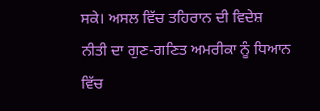ਸਕੇ। ਅਸਲ ਵਿੱਚ ਤਹਿਰਾਨ ਦੀ ਵਿਦੇਸ਼ ਨੀਤੀ ਦਾ ਗੁਣ-ਗਣਿਤ ਅਮਰੀਕਾ ਨੂੰ ਧਿਆਨ ਵਿੱਚ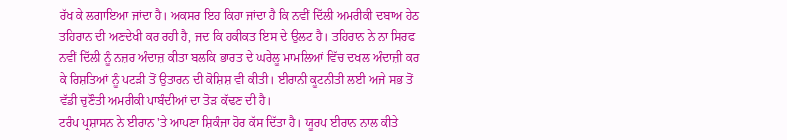ਰੱਖ ਕੇ ਲਗਾਇਆ ਜਾਂਦਾ ਹੈ। ਅਕਸਰ ਇਹ ਕਿਹਾ ਜਾਂਦਾ ਹੈ ਕਿ ਨਵੀਂ ਦਿੱਲੀ ਅਮਰੀਕੀ ਦਬਾਅ ਹੇਠ ਤਹਿਰਾਨ ਦੀ ਅਣਦੇਖੀ ਕਰ ਰਹੀ ਹੈ, ਜਦ ਕਿ ਹਕੀਕਤ ਇਸ ਦੇ ਉਲਟ ਹੈ। ਤਹਿਰਾਨ ਨੇ ਨਾ ਸਿਰਫ ਨਵੀਂ ਦਿੱਲੀ ਨੂੰ ਨਜ਼ਰ ਅੰਦਾਜ਼ ਕੀਤਾ ਬਲਕਿ ਭਾਰਤ ਦੇ ਘਰੇਲੂ ਮਾਮਲਿਆਂ ਵਿੱਚ ਦਖਲ ਅੰਦਾਜ਼ੀ ਕਰ ਕੇ ਰਿਸ਼ਤਿਆਂ ਨੂੰ ਪਟੜੀ ਤੋਂ ਉਤਾਰਨ ਦੀ ਕੋਸ਼ਿਸ਼ ਵੀ ਕੀਤੀ। ਈਰਾਨੀ ਕੂਟਨੀਤੀ ਲਈ ਅਜੇ ਸਭ ਤੋਂ ਵੱਡੀ ਚੁਣੌਤੀ ਅਮਰੀਕੀ ਪਾਬੰਦੀਆਂ ਦਾ ਤੋੜ ਕੱਢਣ ਦੀ ਹੈ।
ਟਰੰਪ ਪ੍ਰਸ਼ਾਸਨ ਨੇ ਈਰਾਨ 'ਤੇ ਆਪਣਾ ਸ਼ਿਕੰਜਾ ਹੋਰ ਕੱਸ ਦਿੱਤਾ ਹੈ। ਯੂਰਪ ਈਰਾਨ ਨਾਲ ਕੀਤੇ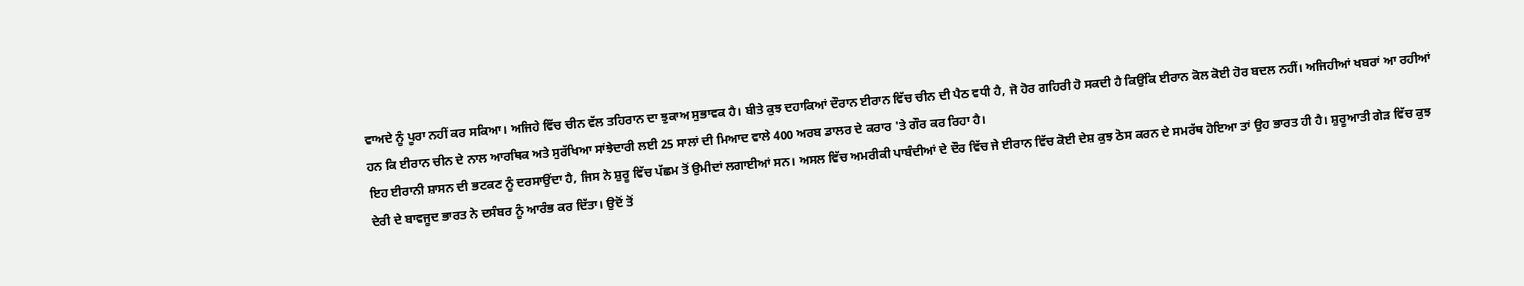ਵਾਅਦੇ ਨੂੰ ਪੂਰਾ ਨਹੀਂ ਕਰ ਸਕਿਆ। ਅਜਿਹੇ ਵਿੱਚ ਚੀਨ ਵੱਲ ਤਹਿਰਾਨ ਦਾ ਝੁਕਾਅ ਸੁਭਾਵਕ ਹੈ। ਬੀਤੇ ਕੁਝ ਦਹਾਕਿਆਂ ਦੌਰਾਨ ਈਰਾਨ ਵਿੱਚ ਚੀਨ ਦੀ ਪੈਠ ਵਧੀ ਹੈ, ਜੋ ਹੋਰ ਗਹਿਰੀ ਹੋ ਸਕਦੀ ਹੈ ਕਿਉਂਕਿ ਈਰਾਨ ਕੋਲ ਕੋਈ ਹੋਰ ਬਦਲ ਨਹੀਂ। ਅਜਿਹੀਆਂ ਖਬਰਾਂ ਆ ਰਹੀਆਂ ਹਨ ਕਿ ਈਰਾਨ ਚੀਨ ਦੇ ਨਾਲ ਆਰਥਿਕ ਅਤੇ ਸੁਰੱਖਿਆ ਸਾਂਝੇਦਾਰੀ ਲਈ 25 ਸਾਲਾਂ ਦੀ ਮਿਆਦ ਵਾਲੇ 400 ਅਰਬ ਡਾਲਰ ਦੇ ਕਰਾਰ 'ਤੇ ਗੌਰ ਕਰ ਰਿਹਾ ਹੈ।
ਇਹ ਈਰਾਨੀ ਸ਼ਾਸਨ ਦੀ ਭਟਕਣ ਨੂੰ ਦਰਸਾਉਂਦਾ ਹੈ, ਜਿਸ ਨੇ ਸ਼ੁਰੂ ਵਿੱਚ ਪੱਛਮ ਤੋਂ ਉਮੀਦਾਂ ਲਗਾਈਆਂ ਸਨ। ਅਸਲ ਵਿੱਚ ਅਮਰੀਕੀ ਪਾਬੰਦੀਆਂ ਦੇ ਦੌਰ ਵਿੱਚ ਜੇ ਈਰਾਨ ਵਿੱਚ ਕੋਈ ਦੇਸ਼ ਕੁਝ ਠੋਸ ਕਰਨ ਦੇ ਸਮਰੱਥ ਹੋਇਆ ਤਾਂ ਉਹ ਭਾਰਤ ਹੀ ਹੈ। ਸ਼ੁਰੂਆਤੀ ਗੇੜ ਵਿੱਚ ਕੁਝ ਦੇਰੀ ਦੇ ਬਾਵਜੂਦ ਭਾਰਤ ਨੇ ਦਸੰਬਰ ਨੂੰ ਆਰੰਭ ਕਰ ਦਿੱਤਾ। ਉਦੋਂ ਤੋਂ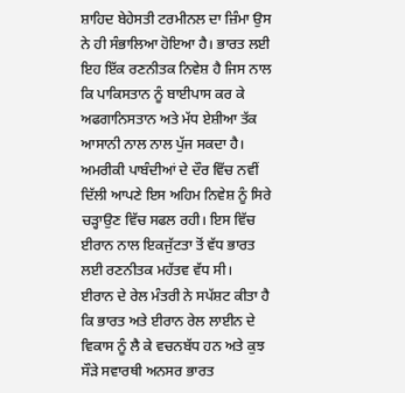ਸ਼ਾਹਿਦ ਬੇਹੇਸਤੀ ਟਰਮੀਨਲ ਦਾ ਜ਼ਿੰਮਾ ਉਸ ਨੇ ਹੀ ਸੰਭਾਲਿਆ ਹੋਇਆ ਹੈ। ਭਾਰਤ ਲਈ ਇਹ ਇੱਕ ਰਣਨੀਤਕ ਨਿਵੇਸ਼ ਹੈ ਜਿਸ ਨਾਲ ਕਿ ਪਾਕਿਸਤਾਨ ਨੂੰ ਬਾਈਪਾਸ ਕਰ ਕੇ ਅਫਗਾਨਿਸਤਾਨ ਅਤੇ ਮੱਧ ਏਸ਼ੀਆ ਤੱਕ ਆਸਾਨੀ ਨਾਲ ਨਾਲ ਪੁੱਜ ਸਕਦਾ ਹੈ। ਅਮਰੀਕੀ ਪਾਬੰਦੀਆਂ ਦੇ ਦੌਰ ਵਿੱਚ ਨਵੀਂ ਦਿੱਲੀ ਆਪਣੇ ਇਸ ਅਹਿਮ ਨਿਵੇਸ਼ ਨੂੰ ਸਿਰੇ ਚੜ੍ਹਾਉਣ ਵਿੱਚ ਸਫਲ ਰਹੀ। ਇਸ ਵਿੱਚ ਈਰਾਨ ਨਾਲ ਇਕਜੁੱਟਤਾ ਤੋਂ ਵੱਧ ਭਾਰਤ ਲਈ ਰਣਨੀਤਕ ਮਹੱਤਵ ਵੱਧ ਸੀ।
ਈਰਾਨ ਦੇ ਰੇਲ ਮੰਤਰੀ ਨੇ ਸਪੱਸ਼ਟ ਕੀਤਾ ਹੈ ਕਿ ਭਾਰਤ ਅਤੇ ਈਰਾਨ ਰੇਲ ਲਾਈਨ ਦੇ ਵਿਕਾਸ ਨੂੰ ਲੈ ਕੇ ਵਚਨਬੱਧ ਹਨ ਅਤੇ ਕੁਝ ਸੌੜੇ ਸਵਾਰਥੀ ਅਨਸਰ ਭਾਰਤ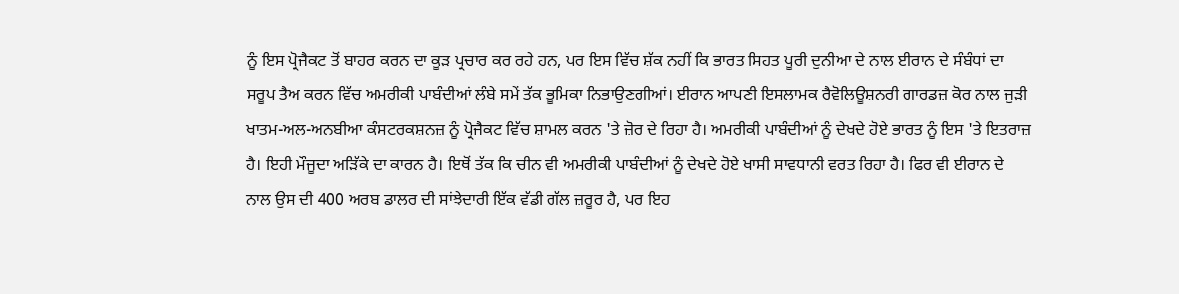ਨੂੰ ਇਸ ਪ੍ਰੋਜੈਕਟ ਤੋਂ ਬਾਹਰ ਕਰਨ ਦਾ ਕੂੜ ਪ੍ਰਚਾਰ ਕਰ ਰਹੇ ਹਨ, ਪਰ ਇਸ ਵਿੱਚ ਸ਼ੱਕ ਨਹੀਂ ਕਿ ਭਾਰਤ ਸਿਹਤ ਪੂਰੀ ਦੁਨੀਆ ਦੇ ਨਾਲ ਈਰਾਨ ਦੇ ਸੰਬੰਧਾਂ ਦਾ ਸਰੂਪ ਤੈਅ ਕਰਨ ਵਿੱਚ ਅਮਰੀਕੀ ਪਾਬੰਦੀਆਂ ਲੰਬੇ ਸਮੇਂ ਤੱਕ ਭੂਮਿਕਾ ਨਿਭਾਉਣਗੀਆਂ। ਈਰਾਨ ਆਪਣੀ ਇਸਲਾਮਕ ਰੈਵੋਲਿਊਸ਼ਨਰੀ ਗਾਰਡਜ਼ ਕੋਰ ਨਾਲ ਜੁੜੀ ਖਾਤਮ-ਅਲ-ਅਨਬੀਆ ਕੰਸਟਰਕਸ਼ਨਜ਼ ਨੂੰ ਪ੍ਰੋਜੈਕਟ ਵਿੱਚ ਸ਼ਾਮਲ ਕਰਨ 'ਤੇ ਜ਼ੋਰ ਦੇ ਰਿਹਾ ਹੈ। ਅਮਰੀਕੀ ਪਾਬੰਦੀਆਂ ਨੂੰ ਦੇਖਦੇ ਹੋਏ ਭਾਰਤ ਨੂੰ ਇਸ 'ਤੇ ਇਤਰਾਜ਼ ਹੈ। ਇਹੀ ਮੌਜੂਦਾ ਅੜਿੱਕੇ ਦਾ ਕਾਰਨ ਹੈ। ਇਥੋਂ ਤੱਕ ਕਿ ਚੀਨ ਵੀ ਅਮਰੀਕੀ ਪਾਬੰਦੀਆਂ ਨੂੰ ਦੇਖਦੇ ਹੋਏ ਖਾਸੀ ਸਾਵਧਾਨੀ ਵਰਤ ਰਿਹਾ ਹੈ। ਫਿਰ ਵੀ ਈਰਾਨ ਦੇ ਨਾਲ ਉਸ ਦੀ 400 ਅਰਬ ਡਾਲਰ ਦੀ ਸਾਂਝੇਦਾਰੀ ਇੱਕ ਵੱਡੀ ਗੱਲ ਜ਼ਰੂਰ ਹੈ, ਪਰ ਇਹ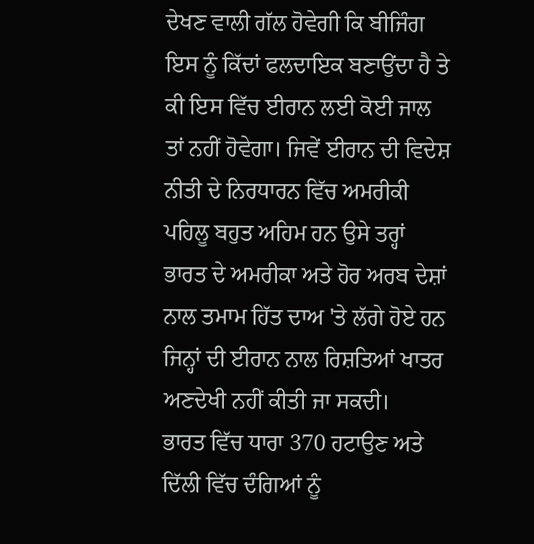ਦੇਖਣ ਵਾਲੀ ਗੱਲ ਹੋਵੇਗੀ ਕਿ ਬੀਜਿੰਗ ਇਸ ਨੂੰ ਕਿੱਦਾਂ ਫਲਦਾਇਕ ਬਣਾਉਂਦਾ ਹੈ ਤੇ ਕੀ ਇਸ ਵਿੱਚ ਈਰਾਨ ਲਈ ਕੋਈ ਜਾਲ ਤਾਂ ਨਹੀਂ ਹੋਵੇਗਾ। ਜਿਵੇਂ ਈਰਾਨ ਦੀ ਵਿਦੇਸ਼ ਨੀਤੀ ਦੇ ਨਿਰਧਾਰਨ ਵਿੱਚ ਅਮਰੀਕੀ ਪਹਿਲੂ ਬਹੁਤ ਅਹਿਮ ਹਨ ਉਸੇ ਤਰ੍ਹਾਂ ਭਾਰਤ ਦੇ ਅਮਰੀਕਾ ਅਤੇ ਹੋਰ ਅਰਬ ਦੇਸ਼ਾਂ ਨਾਲ ਤਮਾਮ ਹਿੱਤ ਦਾਅ 'ਤੇ ਲੱਗੇ ਹੋਏ ਹਨ ਜਿਨ੍ਹਾਂ ਦੀ ਈਰਾਨ ਨਾਲ ਰਿਸ਼ਤਿਆਂ ਖਾਤਰ ਅਣਦੇਖੀ ਨਹੀਂ ਕੀਤੀ ਜਾ ਸਕਦੀ।
ਭਾਰਤ ਵਿੱਚ ਧਾਰਾ 370 ਹਟਾਉਣ ਅਤੇ ਦਿੱਲੀ ਵਿੱਚ ਦੰਗਿਆਂ ਨੂੰ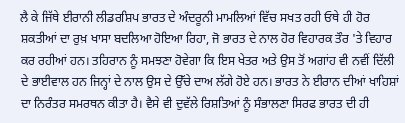ਲੈ ਕੇ ਜਿੱਥੇ ਈਰਾਨੀ ਲੀਡਰਸ਼ਿਪ ਭਾਰਤ ਦੇ ਅੰਦਰੂਨੀ ਮਾਮਲਿਆਂ ਵਿੱਚ ਸਖਤ ਰਹੀ ਓਥੇ ਹੀ ਹੋਰ ਸ਼ਕਤੀਆਂ ਦਾ ਰੁਖ਼ ਖਾਸਾ ਬਦਲਿਆ ਹੋਇਆ ਰਿਹਾ, ਜੋ ਭਾਰਤ ਦੇ ਨਾਲ ਹੋਰ ਵਿਹਾਰਕ ਤੌਰ 'ਤੇ ਵਿਹਾਰ ਕਰ ਰਹੀਆਂ ਹਨ। ਤਹਿਰਾਨ ਨੂੰ ਸਮਝਣਾ ਹੋਵੇਗਾ ਕਿ ਇਸ ਖੇਤਰ ਅਤੇ ਉਸ ਤੋਂ ਅਗਾਂਹ ਵੀ ਨਵੀਂ ਦਿੱਲੀ ਦੇ ਭਾਈਵਾਲ ਹਨ ਜਿਨ੍ਹਾਂ ਦੇ ਨਾਲ ਉਸ ਦੇ ਉੱਚੇ ਦਾਅ ਲੱਗੇ ਹੋਏ ਹਨ। ਭਾਰਤ ਨੇ ਈਰਾਨ ਦੀਆਂ ਖਾਹਿਸ਼ਾਂ ਦਾ ਨਿਰੰਤਰ ਸਮਰਥਨ ਕੀਤਾ ਹੈ। ਵੈਸੇ ਵੀ ਦੁਵੱਲੇ ਰਿਸ਼ਤਿਆਂ ਨੂੰ ਸੰਭਾਲਣਾ ਸਿਰਫ ਭਾਰਤ ਦੀ ਹੀ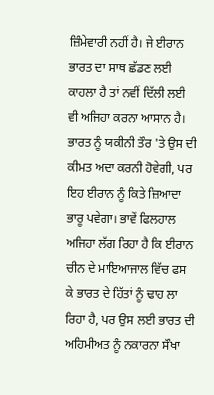ਜ਼ਿੰਮੇਵਾਰੀ ਨਹੀਂ ਹੈ। ਜੇ ਈਰਾਨ ਭਾਰਤ ਦਾ ਸਾਥ ਛੱਡਣ ਲਈ ਕਾਹਲਾ ਹੈ ਤਾਂ ਨਵੀਂ ਦਿੱਲੀ ਲਈ ਵੀ ਅਜਿਹਾ ਕਰਨਾ ਆਸਾਨ ਹੈ। ਭਾਰਤ ਨੂੰ ਯਕੀਨੀ ਤੌਰ 'ਤੇ ਉਸ ਦੀ ਕੀਮਤ ਅਦਾ ਕਰਨੀ ਹੋਵੇਗੀ, ਪਰ ਇਹ ਈਰਾਨ ਨੂੰ ਕਿਤੇ ਜ਼ਿਆਦਾ ਭਾਰੂ ਪਵੇਗਾ। ਭਾਵੇਂ ਫਿਲਹਾਲ ਅਜਿਹਾ ਲੱਗ ਰਿਹਾ ਹੈ ਕਿ ਈਰਾਨ ਚੀਨ ਦੇ ਮਾਇਆਜਾਲ ਵਿੱਚ ਫਸ ਕੇ ਭਾਰਤ ਦੇ ਹਿੱਤਾਂ ਨੂੰ ਢਾਹ ਲਾ ਰਿਹਾ ਹੈ, ਪਰ ਉਸ ਲਈ ਭਾਰਤ ਦੀ ਅਹਿਮੀਅਤ ਨੂੰ ਨਕਾਰਨਾ ਸੌਖਾ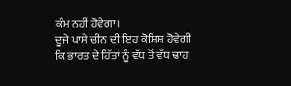ਕੰਮ ਨਹੀਂ ਹੋਵੇਗਾ।
ਦੂਜੇ ਪਾਸੇ ਚੀਨ ਦੀ ਇਹ ਕੋਸ਼ਿਸ਼ ਹੋਵੇਗੀ ਕਿ ਭਾਰਤ ਦੇ ਹਿੱਤਾਂ ਨੂੰ ਵੱਧ ਤੋਂ ਵੱਧ ਢਾਹ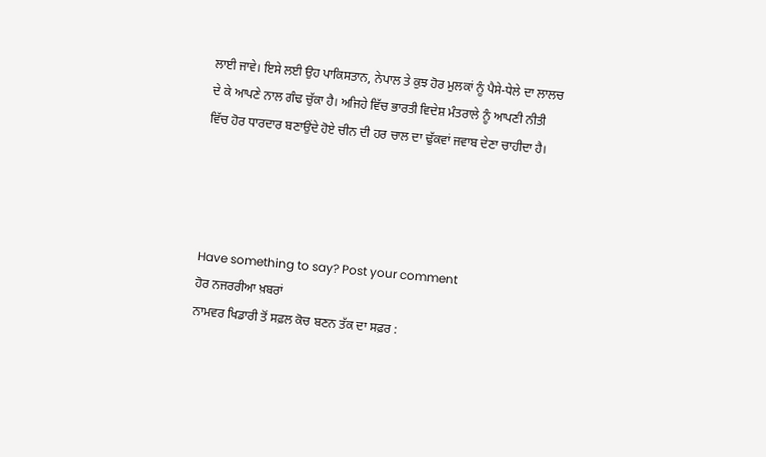ਲਾਈ ਜਾਵੇ। ਇਸੇ ਲਈ ਉਹ ਪਾਕਿਸਤਾਨ, ਨੇਪਾਲ ਤੇ ਕੁਝ ਹੋਰ ਮੁਲਕਾਂ ਨੂੰ ਪੈਸੇ-ਧੇਲੇ ਦਾ ਲਾਲਚ ਦੇ ਕੇ ਆਪਣੇ ਨਾਲ ਗੰਢ ਚੁੱਕਾ ਹੈ। ਅਜਿਹੇ ਵਿੱਚ ਭਾਰਤੀ ਵਿਦੇਸ਼ ਮੰਤਰਾਲੇ ਨੂੰ ਆਪਣੀ ਨੀਤੀ ਵਿੱਚ ਹੋਰ ਧਾਰਦਾਰ ਬਣਾਉਂਦੇ ਹੋਏ ਚੀਨ ਦੀ ਹਰ ਚਾਲ ਦਾ ਢੁੱਕਵਾਂ ਜਵਾਬ ਦੇਣਾ ਚਾਹੀਦਾ ਹੈ।




Have something to say? Post your comment
ਹੋਰ ਨਜਰਰੀਆ ਖ਼ਬਰਾਂ
ਨਾਮਵਰ ਖਿਡਾਰੀ ਤੋਂ ਸਫ਼ਲ ਕੋਚ ਬਣਨ ਤੱਕ ਦਾ ਸਫ਼ਰ :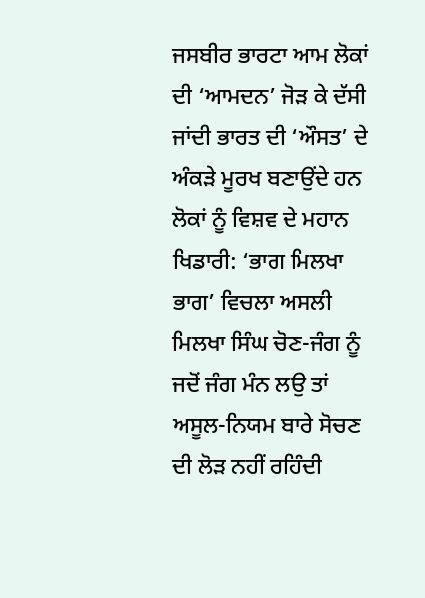ਜਸਬੀਰ ਭਾਰਟਾ ਆਮ ਲੋਕਾਂ ਦੀ ‘ਆਮਦਨ’ ਜੋੜ ਕੇ ਦੱਸੀ ਜਾਂਦੀ ਭਾਰਤ ਦੀ ‘ਔਸਤ’ ਦੇ ਅੰਕੜੇ ਮੂਰਖ ਬਣਾਉਂਦੇ ਹਨ ਲੋਕਾਂ ਨੂੰ ਵਿਸ਼ਵ ਦੇ ਮਹਾਨ ਖਿਡਾਰੀ: ‘ਭਾਗ ਮਿਲਖਾ ਭਾਗ’ ਵਿਚਲਾ ਅਸਲੀ ਮਿਲਖਾ ਸਿੰਘ ਚੋਣ-ਜੰਗ ਨੂੰ ਜਦੋਂ ਜੰਗ ਮੰਨ ਲਉ ਤਾਂ ਅਸੂਲ-ਨਿਯਮ ਬਾਰੇ ਸੋਚਣ ਦੀ ਲੋੜ ਨਹੀਂ ਰਹਿੰਦੀ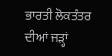ਭਾਰਤੀ ਲੋਕਤੰਤਰ ਦੀਆਂ ਜੜ੍ਹਾਂ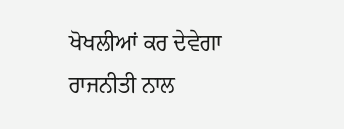ਖੋਖਲੀਆਂ ਕਰ ਦੇਵੇਗਾ ਰਾਜਨੀਤੀ ਨਾਲ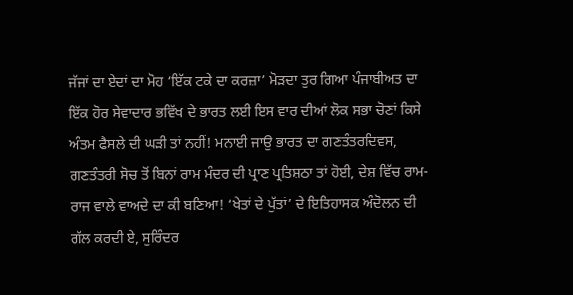ਜੱਜਾਂ ਦਾ ਏਦਾਂ ਦਾ ਮੋਹ ‘ਇੱਕ ਟਕੇ ਦਾ ਕਰਜ਼ਾ’ ਮੋੜਦਾ ਤੁਰ ਗਿਆ ਪੰਜਾਬੀਅਤ ਦਾ ਇੱਕ ਹੋਰ ਸੇਵਾਦਾਰ ਭਵਿੱਖ ਦੇ ਭਾਰਤ ਲਈ ਇਸ ਵਾਰ ਦੀਆਂ ਲੋਕ ਸਭਾ ਚੋਣਾਂ ਕਿਸੇ ਅੰਤਮ ਫੈਸਲੇ ਦੀ ਘੜੀ ਤਾਂ ਨਹੀਂ! ਮਨਾਈ ਜਾਉ ਭਾਰਤ ਦਾ ਗਣਤੰਤਰਦਿਵਸ, ਗਣਤੰਤਰੀ ਸੋਚ ਤੋਂ ਬਿਨਾਂ ਰਾਮ ਮੰਦਰ ਦੀ ਪ੍ਰਾਣ ਪ੍ਰਤਿਸ਼ਠਾ ਤਾਂ ਹੋਈ, ਦੇਸ਼ ਵਿੱਚ ਰਾਮ-ਰਾਜ ਵਾਲੇ ਵਾਅਦੇ ਦਾ ਕੀ ਬਣਿਆ! ‘ਖੇਤਾਂ ਦੇ ਪੁੱਤਾਂ’ ਦੇ ਇਤਿਹਾਸਕ ਅੰਦੋਲਨ ਦੀ ਗੱਲ ਕਰਦੀ ਏ, ਸੁਰਿੰਦਰ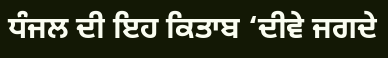ਧੰਜਲ ਦੀ ਇਹ ਕਿਤਾਬ ‘ਦੀਵੇ ਜਗਦੇ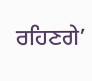ਰਹਿਣਗੇ’